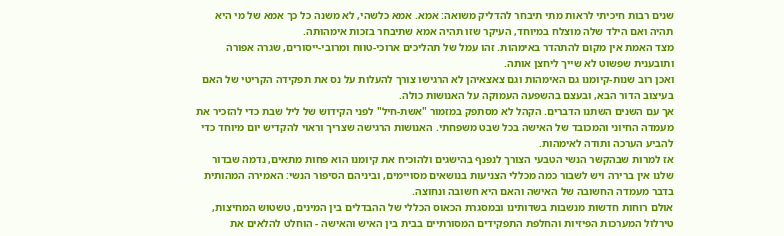שנים רבות חיכיתי לראות מתי תיבחר להדליק משואה: אמא. אמא כלשהי, לא משנה כל כך אמא של מי היא תהיה ואם הילד שלה מוצלח במיוחד, העיקר שזו תהיה אמא שתיבחר בזכות אימהוּתה.
מצד האמת אין מקום להתהדר באימהות. זהו עמל של תהליכים ארוכי-טווח ומרובי-ייסורים, שגרה אפורה ותובענית שפשוט לא שייך ליחצן אותה.
ואכן רוב שנות-קיומנו גם האימהות וגם צאצאיהן לא הרגישו צורך להעלות על נס את תפקידה הקריטי של האם בעיצוב הדור הבא, ובעצם בהשפעה העמוקה על האנושות כולה.
אך עם השנים השתנו הדברים. הקהל לא מסתפק במזמור "אשת-חיל" לפני הקידוש של ליל שבת כדי להזכיר את מעמדה החיוני והמכובד של האישה בכל שבט משפחתי. האנושות הרגישה שצריך וראוי להקדיש יום מיוחד כדי להביע הערכה ותודה לאימהות.
אז למרות שבהקשר הנשי הטבעי הצורך לנפנף בהישגים ולהוכיח את קיומנו הוא פחות מתאים, נדמה שבדור שלנו אין ברירה ויש לשבור כמה מכללי הצניעות בנושאים מסויימים, וביניהם הסיפור הנשי: האמירה המהותית בדבר מעמדה החשובה של האישה והאם היא חשובה ונחוצה.
אולם רוחות חדשות מנשבות בשדותינו ובמסגרת הכאוס הכללי של ההבדלים בין המינים, טשטוש המחיצות, טירלול המערכות הפיזיות והחלפת התפקידים המסורתיים בבית בין האיש והאישה - הוחלט להלאים את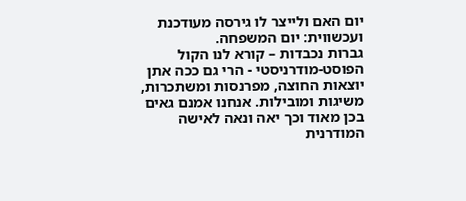יום האם ולייצר לו גירסה מעודכנת ועכשווית: יום המשפחה.
גברות נכבדות – קורא לנו הקול הפוסט-מודרניסטי - הרי גם ככה אתן יוצאות החוצה, מפרנסות ומשתכרות, משיגות ומובילות. אנחנו אמנם גאים בכן מאוד וכך יאה ונאה לאישה המודרנית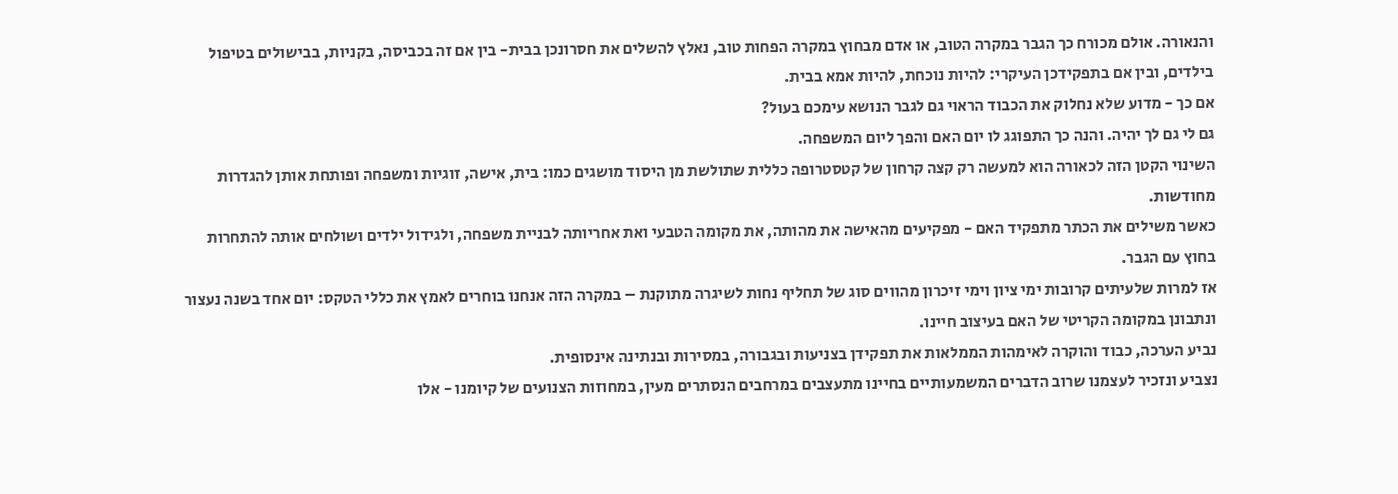והנאורה. אולם מכורח כך הגבר במקרה הטוב, או אדם מבחוץ במקרה הפחות טוב, נאלץ להשלים את חסרונכן בבית- בין אם זה בכביסה, בקניות, בבישולים בטיפול בילדים, ובין אם בתפקידכן העיקרי: להיות נוכחת, להיות אמא בבית.
אם כך - מדוע שלא נחלוק את הכבוד הראוי גם לגבר הנושא עימכם בעול?
גם לי גם לך יהיה. והנה כך התפוגג לו יום האם והפך ליום המשפחה.
השינוי הקטן הזה לכאורה הוא למעשה רק קצה קרחון של קטסטרופה כללית שתולשת מן היסוד מושגים כמו: בית, אישה, זוגיות ומשפחה ופותחת אותן להגדרות מחודשות.
כאשר משילים את הכתר מתפקיד האם - מפקיעים מהאישה את מהותה, את מקומה הטבעי ואת אחריותה לבניית משפחה, ולגידול ילדים ושולחים אותה להתחרות בחוץ עם הגבר.
אז למרות שלעיתים קרובות ימי ציון וימי זיכרון מהווים סוג של תחליף נחות לשיגרה מתוקנת – במקרה הזה אנחנו בוחרים לאמץ את כללי הטקס: יום אחד בשנה נעצור ונתבונן במקומה הקריטי של האם בעיצוב חיינו.
נביע הערכה, כבוד והוקרה לאימהות הממלאות את תפקידן בצניעות ובגבורה, במסירות ובנתינה אינסופית.
נצביע ונזכיר לעצמנו שרוב הדברים המשמעותיים בחיינו מתעצבים במרחבים הנסתרים מעין, במחוזות הצנועים של קיומנו - אלו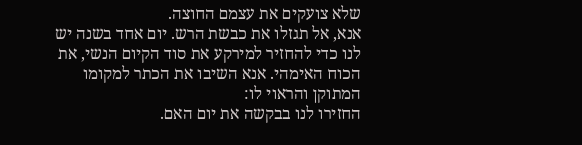שלא צועקים את עצמם החוצה.
אנא, אל תגזלו את כבשת הרש. יום אחד בשנה יש לנו כדי להחזיר למירקע את סוד הקיום הנשי, את הכוח האימהי. אנא השיבו את הכתר למקומו המתוקן והראוי לו:
החזירו לנו בבקשה את יום האם.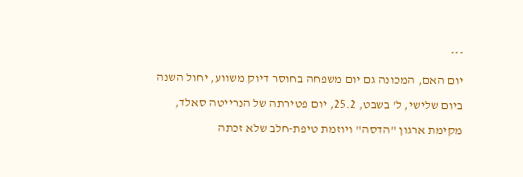***
יום האם, המכונה גם יום משפחה בחוסר דיוק משווע, יחול השנה ביום שלישי, ל' בשבט, 25.2, יום פטירתה של הנרייטה סאלד, מקימת ארגון "הדסה" ויוזמת טיפת-חלב שלא זכתה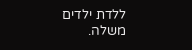ללדת ילדים משלה.